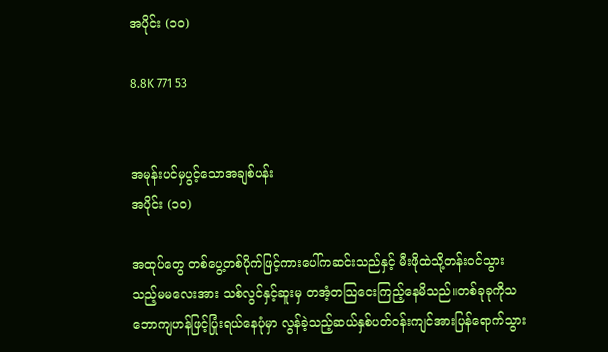အပိုင်း (၁၀)

8.8K 771 53


အမုန်းပင်မှပွင့်သောအချစ်ပန်း
အပိုင်း (၁၀)

အထုပ်တွေ တစ်ပွေ့တစ်ပိုက်ဖြင့်ကားပေါ်ကဆင်းသည်နှင့် မီးဖိုထဲသို့တန်းဝင်သွားသည့်မမလေးအား သစ်လွင်နှင့်ဆူးမှ တအံ့တသြငေးကြည့်နေမိသည်။တစ်ခုခုကိုသဘောကျဟန်ဖြင့်ပြုံးရယ်နေပုံမှာ လွန်ခဲ့သည့်ဆယ်နှစ်ပတ်ဝန်းကျင်အားပြန်ရောက်သွား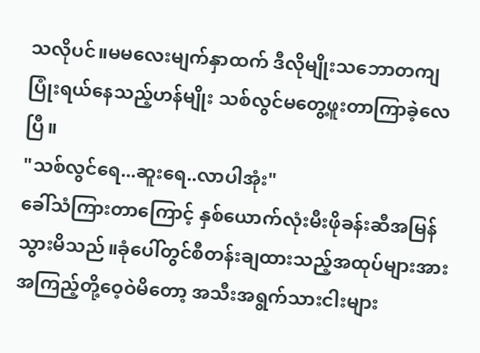သလိုပင်။မမလေးမျက်နှာထက် ဒီလိုမျိုးသဘောတကျပြုံးရယ်နေသည့်ဟန်မျိုး သစ်လွင်မတွေ့ဖူးတာကြာခဲ့လေပြီ။
"သစ်လွင်ရေ...ဆူးရေ..လာပါအုံး"
ခေါ်သံကြားတာကြောင့် နှစ်ယောက်လုံးမီးဖိုခန်းဆီအမြန်သွားမိသည်။ခုံပေါ်တွင်စီတန်းချထားသည့်အထုပ်များအား အကြည့်တို့ဝေ့ဝဲမိတော့ အသီးအရွက်သားငါးများ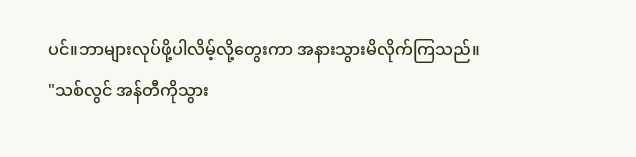ပင်။ဘာများလုပ်ဖို့ပါလိမ့်လို့တွေးကာ အနားသွားမိလိုက်ကြသည်။
"သစ်လွင် အန်တီကိုသွား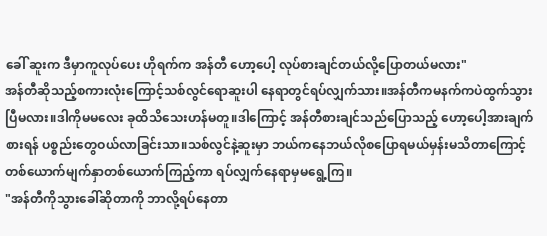ခေါ် ဆူးက ဒီမှာကူလုပ်ပေး ဟိုရက်က အန်တီ ဟော့ပေါ့ လုပ်စားချင်တယ်လို့ပြောတယ်မလား"
အန်တီဆိုသည့်စကားလုံးကြောင့်သစ်လွင်ရောဆူးပါ နေရာတွင်ရပ်လျှက်သား။အန်တီကမနက်ကပဲထွက်သွားပြီမလား။ဒါကိုမမလေး ခုထိသိသေးဟန်မတူ။ဒါကြောင့် အန်တီစားချင်သည်ပြောသည့် ဟော့ပေါ့အားချက်စားရန် ပစ္စည်းတွေဝယ်လာခြင်းသာ။သစ်လွင်နဲ့ဆူးမှာ ဘယ်ကနေဘယ်လိုစပြောရမယ်မှန်းမသိတာကြောင့် တစ်ယောက်မျက်နှာတစ်ယောက်ကြည့်ကာ ရပ်လျှက်နေရာမှမရွေ့ကြ။
"အန်တီကိုသွားခေါ်ဆိုတာကို ဘာလို့ရပ်နေတာ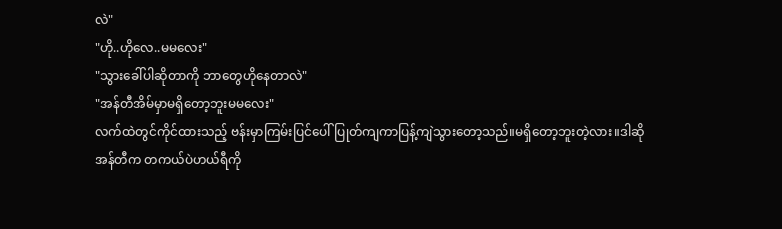လဲ"
"ဟို..ဟိုလေ..မမလေး"
"သွားခေါ်ပါဆိုတာကို ဘာတွေဟိုနေတာလဲ"
"အန်တီအိမ်မှာမရှိတော့ဘူးမမလေး"
လက်ထဲတွင်ကိုင်ထားသည့် ဗန်းမှာကြမ်းပြင်ပေါ်ပြုတ်ကျကာပြန့်ကျဲသွားတော့သည်။မရှိတော့ဘူးတဲ့လား။ဒါဆို အန်တီက တကယ်ပဲဟယ်ရီကို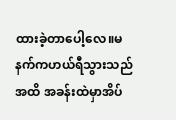ထားခဲ့တာပေါ့လေ။မနက်ကဟယ်ရီသွားသည်အထိ အခန်းထဲမှာအိပ်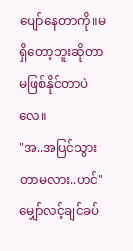ပျော်နေတာကို။မရှိတော့ဘူးဆိုတာ မဖြစ်နိုင်တာပဲလေ။
"အ..အပြင်သွားတာမလား..ဟင်"
မျှော်လင့်ချင်ခပ်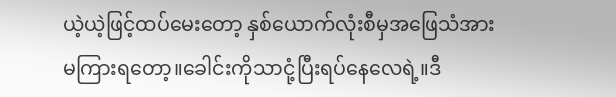ယဲ့ယဲ့ဖြင့်ထပ်မေးတော့ နှစ်ယောက်လုံးစီမှအဖြေသံအားမကြားရတော့။ခေါင်းကိုသာငုံ့ပြီးရပ်နေလေရဲ့။ဒီ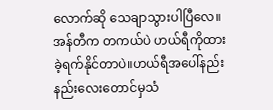လောက်ဆို သေချာသွားပါပြီလေ။အန်တီက တကယ်ပဲ ဟယ်ရီကိုထားခဲ့ရက်နိုင်တာပဲ။ဟယ်ရီအပေါ်နည်းနည်းလေးတောင်မှသံ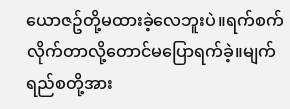ယောဇဥ်တို့မထားခဲ့လေဘူးပဲ။ရက်စက်လိုက်တာလို့တောင်မပြောရက်ခဲ့။မျက်ရည်စတို့အား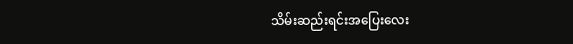သိမ်းဆည်းရင်းအပြေးလေး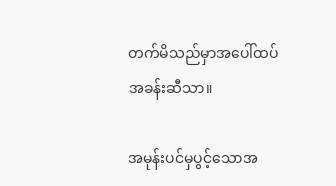တက်မိသည်မှာအပေါ်ထပ်အခန်းဆီသာ။

အမုန်းပင်မှပွင့်သောအ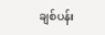ချစ်ပန်း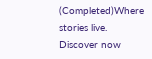(Completed)Where stories live. Discover now